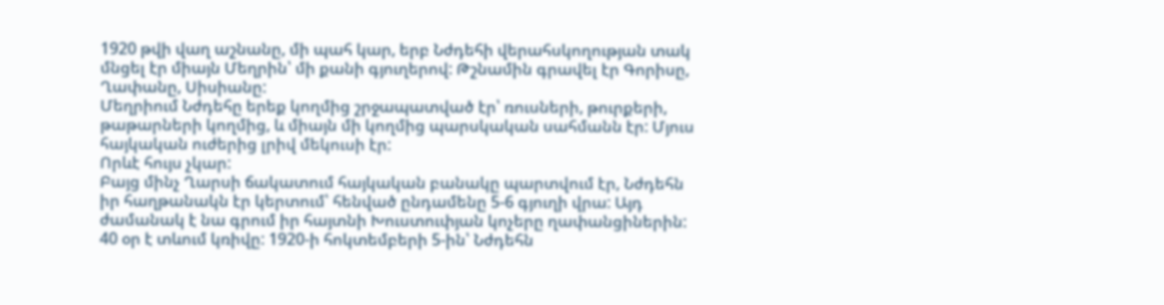1920 թվի վաղ աշնանը, մի պահ կար, երբ Նժդեհի վերահսկողության տակ մնցել էր միայն Մեղրին՝ մի քանի գյուղերով: Թշնամին գրավել էր Գորիսը, Ղափանը, Սիսիանը:
Մեղրիում Նժդեհը երեք կողմից շրջապատված էր՝ ռուսների, թուրքերի, թաթարների կողմից, և միայն մի կողմից պարսկական սահմանն էր: Մյուս հայկական ուժերից լրիվ մեկուսի էր:
Որևէ հույս չկար:
Բայց մինչ Ղարսի ճակատում հայկական բանակը պարտվում էր, Նժդեհն իր հաղթանակն էր կերտում՝ հենված ընդամենը 5-6 գյուղի վրա: Այդ ժամանակ է նա գրում իր հայտնի Խուստուփյան կոչերը ղափանցիներին: 40 օր է տևում կռիվը: 1920-ի հոկտեմբերի 5-ին՝ Նժդեհն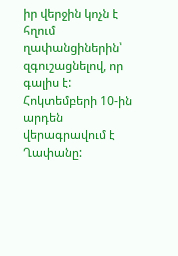իր վերջին կոչն է հղում ղափանցիներին՝ զգուշացնելով, որ գալիս է: Հոկտեմբերի 10-ին արդեն վերագրավում է Ղափանը: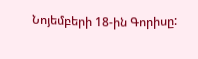Նոյեմբերի 18-ին Գորիսը: